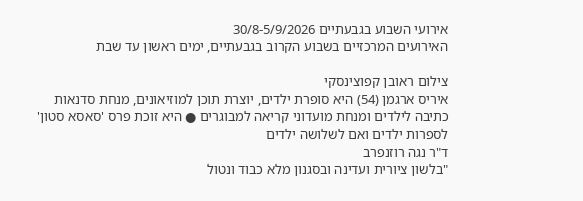אירועי השבוע בגבעתיים 30/8-5/9/2026
האירועים המרכזיים בשבוע הקרוב בגבעתיים, ימים ראשון עד שבת

צילום ראובן קפוצינסקי
איריס ארגמן (54) היא סופרת ילדים, יוצרת תוכן למוזיאונים, מנחת סדנאות כתיבה לילדים ומנחת מועדוני קריאה למבוגרים ● היא זוכת פרס 'סאסא סטון' לספרות ילדים ואם לשלושה ילדים
ד"ר נגה רוזנפרב
"בלשון ציורית ועדינה ובסגנון מלא כבוד ונטול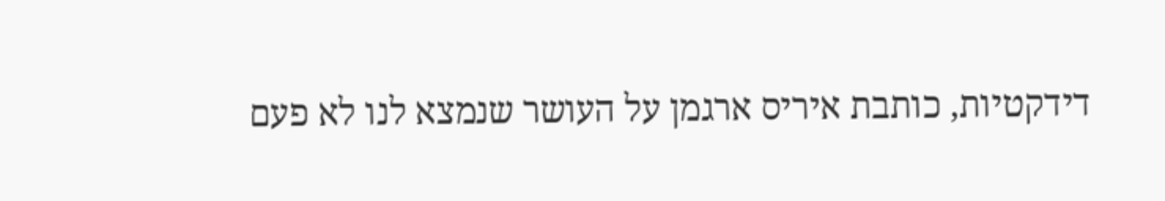דידקטיות, כותבת איריס ארגמן על העושר שנמצא לנו לא פעם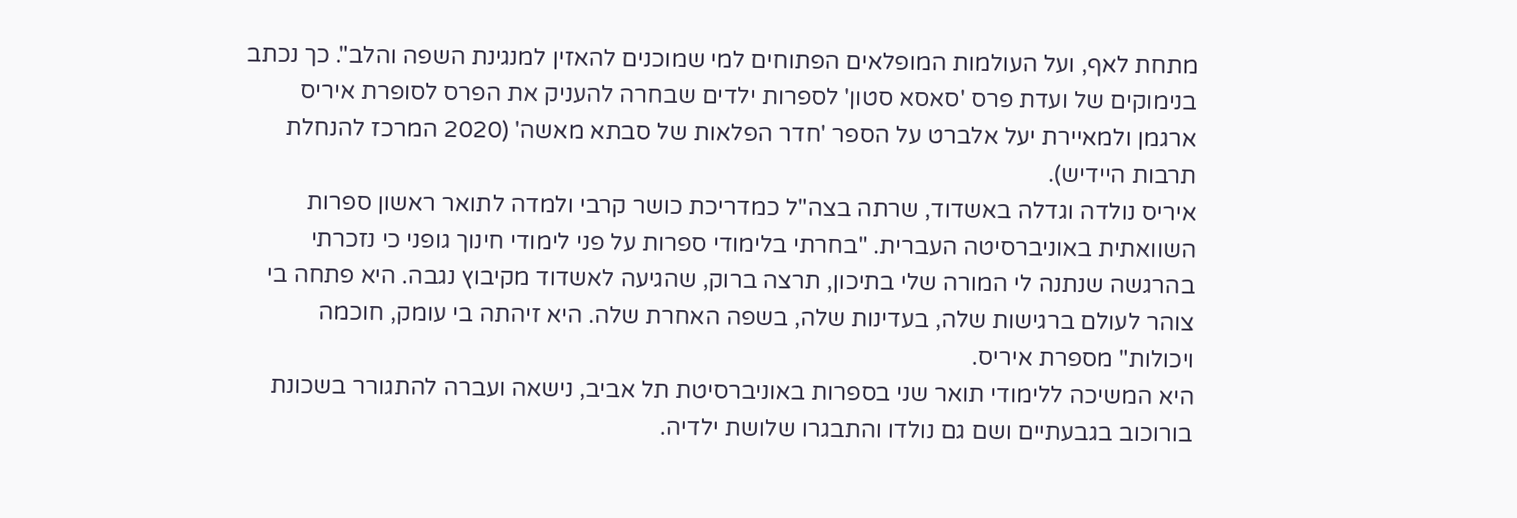מתחת לאף, ועל העולמות המופלאים הפתוחים למי שמוכנים להאזין למנגינת השפה והלב". כך נכתב בנימוקים של ועדת פרס 'סאסא סטון' לספרות ילדים שבחרה להעניק את הפרס לסופרת איריס ארגמן ולמאיירת יעל אלברט על הספר 'חדר הפלאות של סבתא מאשה' (2020 המרכז להנחלת תרבות היידיש).
איריס נולדה וגדלה באשדוד, שרתה בצה"ל כמדריכת כושר קרבי ולמדה לתואר ראשון ספרות השוואתית באוניברסיטה העברית. "בחרתי בלימודי ספרות על פני לימודי חינוך גופני כי נזכרתי בהרגשה שנתנה לי המורה שלי בתיכון, תרצה ברוק, שהגיעה לאשדוד מקיבוץ נגבה. היא פתחה בי צוהר לעולם ברגישות שלה, בעדינות שלה, בשפה האחרת שלה. היא זיהתה בי עומק, חוכמה ויכולות" מספרת איריס.
היא המשיכה ללימודי תואר שני בספרות באוניברסיטת תל אביב, נישאה ועברה להתגורר בשכונת בורוכוב בגבעתיים ושם גם נולדו והתבגרו שלושת ילדיה.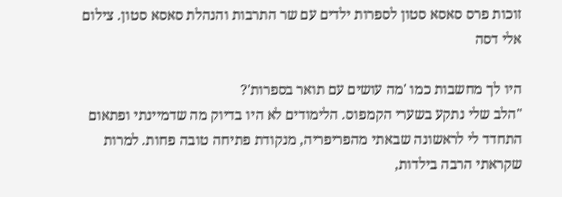זוכות פרס סאסא סטון לספרות ילדים עם שר התרבות והנהלת סאסא סטון. צילום אלי דסה

היו לך מחשבות כמו 'מה עושים עם תואר בספרות'?
"הלב שלי נתקע בשערי הקמפוס. הלימודים לא היו בדיוק מה שדמיינתי ופתאום התחדד לי לראשונה שבאתי מהפריפריה, מנקודת פתיחה טובה פחות. למרות שקראתי הרבה בילדות,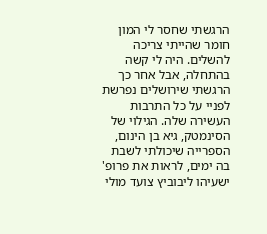הרגשתי שחסר לי המון חומר שהייתי צריכה להשלים. היה לי קשה בהתחלה, אבל אחר כך הרגשתי שירושלים נפרשת לפניי על כל התרבות העשירה שלה. הגילוי של הסינמטק, גיא בן הינום, הספרייה שיכולתי לשבת בה ימים, לראות את פרופ' ישעיהו ליבוביץ צועד מולי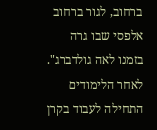ברחוב, לגור ברחוב אלפסי שבו גרה בזמנו לאה גולדברג".
לאחר הלימודים התחילה לעבוד בקרן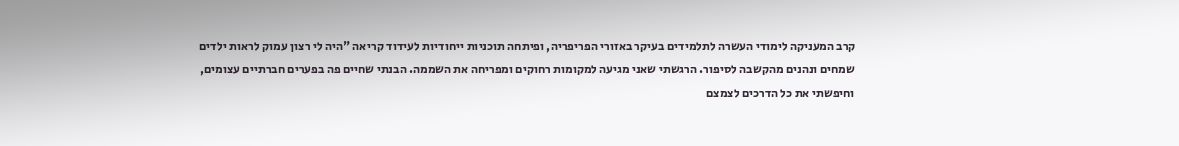קרב המעניקה לימודי העשרה לתלמידים בעיקר באזורי הפריפריה, ופיתחה תוכניות ייחודיות לעידוד קריאה "היה לי רצון עמוק לראות ילדים שמחים ונהנים מהקשבה לסיפור. הרגשתי שאני מגיעה למקומות רחוקים ומפריחה את השממה. הבנתי שחיים פה בפערים חברתיים עצומים, וחיפשתי את כל הדרכים לצמצם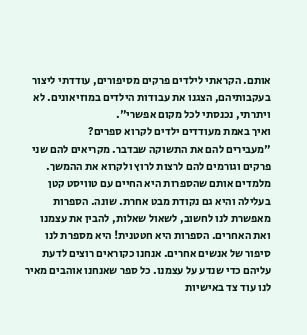אותם. הקראתי לילדים פרקים מסיפורים, עודדתי ליצור בעקבותיהם, הצגנו את עבודות הילדים במוזיאונים. לא ויתרתי, נכנסתי לכל מקום אפשרי".
ואיך באמת מעודדים ילדים לקרוא ספרים?
"מעבירים להם את התשוקה שבדבר. מקריאים להם שני פרקים וגורמים להם לרצות לרוץ ולקרוא את ההמשך. מלמדים אותם שהספרות היא החיים עם טוויסט קטן בעלילה והיא גם נקודת מבט אחרת. שונה. הספרות מאפשרת לנו לחשוב, לשאול שאלות, להבין את עצמנו ואת האחרים. הספרות היא חטטנית! היא מספרת לנו סיפור של אנשים אחרים. אנחנו כקוראים רוצים לדעת עליהם כדי שנדע על עצמנו. כל ספר שאנחנו אוהבים מאיר לנו עוד צד באישיות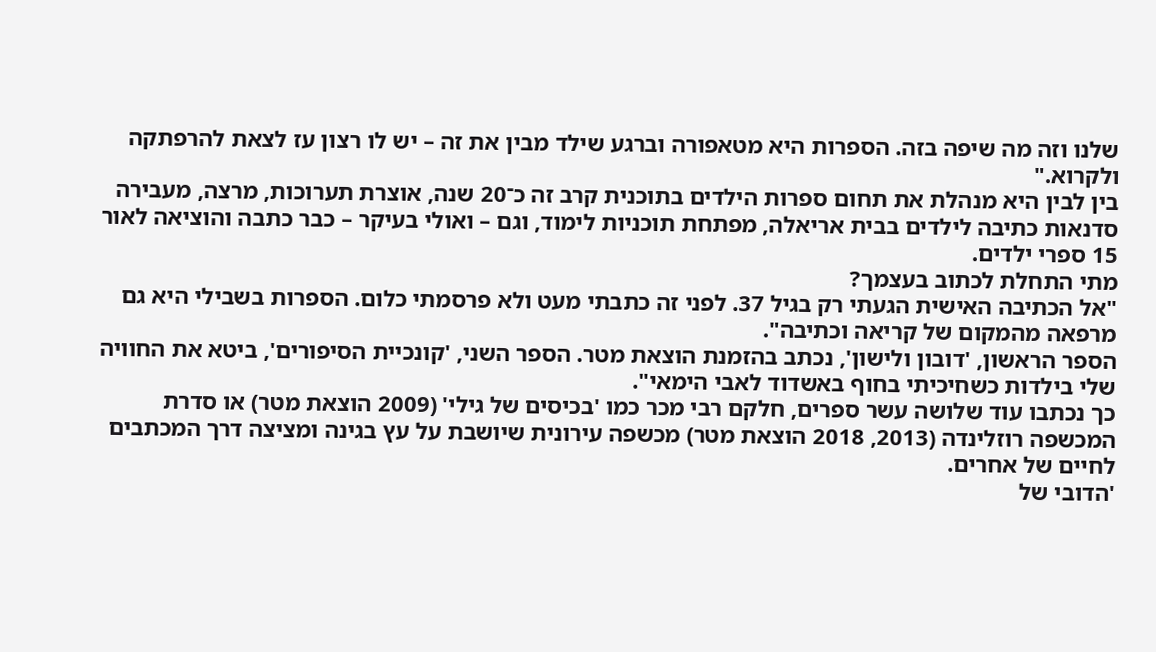שלנו וזה מה שיפה בזה. הספרות היא מטאפורה וברגע שילד מבין את זה – יש לו רצון עז לצאת להרפתקה ולקרוא."
בין לבין היא מנהלת את תחום ספרות הילדים בתוכנית קרב זה כ־20 שנה, אוצרת תערוכות, מרצה, מעבירה סדנאות כתיבה לילדים בבית אריאלה, מפתחת תוכניות לימוד, וגם – ואולי בעיקר – כבר כתבה והוציאה לאור 15 ספרי ילדים.
מתי התחלת לכתוב בעצמך?
"אל הכתיבה האישית הגעתי רק בגיל 37. לפני זה כתבתי מעט ולא פרסמתי כלום. הספרות בשבילי היא גם מרפאה מהמקום של קריאה וכתיבה".
הספר הראשון, 'דובון ולישון', נכתב בהזמנת הוצאת מטר. הספר השני, 'קונכיית הסיפורים', ביטא את החוויה שלי בילדות כשחיכיתי בחוף באשדוד לאבי הימאי".
כך נכתבו עוד שלושה עשר ספרים, חלקם רבי מכר כמו 'בכיסים של גילי' (2009 הוצאת מטר) או סדרת המכשפה רוזלינדה (2013, 2018 הוצאת מטר) מכשפה עירונית שיושבת על עץ בגינה ומציצה דרך המכתבים לחיים של אחרים.
'הדובי של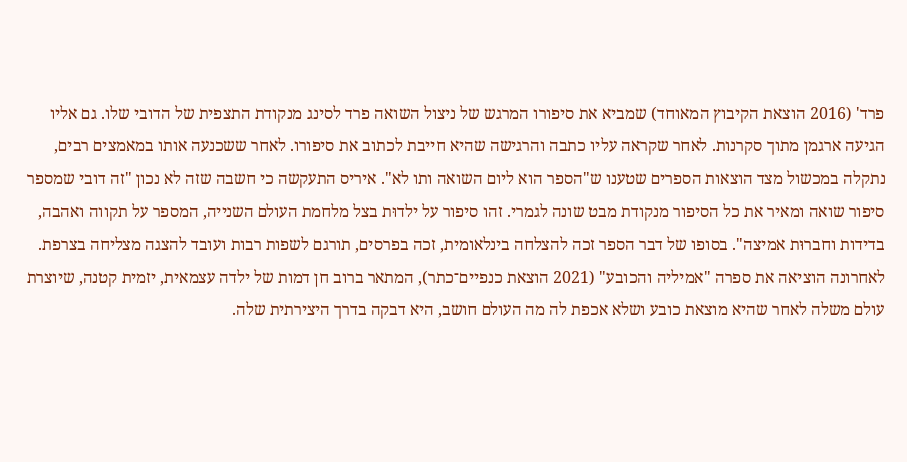פרד' (2016 הוצאת הקיבוץ המאוחד) שמביא את סיפורו המרגש של ניצול השואה פרד לסינג מנקודת התצפית של הדובי שלו. גם אליו הגיעה ארגמן מתוך סקרנות. לאחר שקראה עליו כתבה והרגישה שהיא חייבת לכתוב את סיפורו. לאחר ששכנעה אותו במאמצים רבים, נתקלה במכשול מצד הוצאות הספרים שטענו ש"הספר הוא ליום השואה ותו לא". איריס התעקשה כי חשבה שזה לא נכון "זה דובי שמספר סיפור שואה ומאיר את כל הסיפור מנקודת מבט שונה לגמרי. זהו סיפור על ילדוּת בצל מלחמת העולם השנייה, המספר על תקווה ואהבה, בדידות וחברוּת אמיצה". בסופו של דבר הספר זכה להצלחה בינלאומית, זכה בפרסים, תורגם לשפות רבות ועובד להצגה מצליחה בצרפת.
לאחרונה הוציאה את ספרה "אמיליה והכובע" (2021 הוצאת כנפיים־כתר), המתאר ברוב חן דמות של ילדה עצמאית, יזמית קטנה, שיוצרת עולם משלה לאחר שהיא מוצאת כובע ושלא אכפת לה מה העולם חושב, היא דבקה בדרך היצירתית שלה.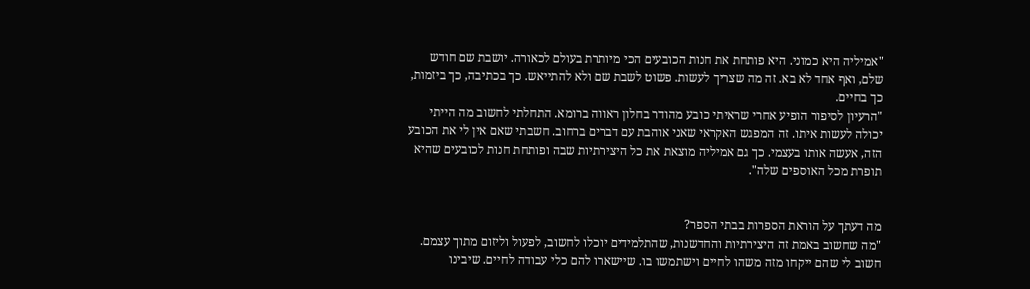"אמיליה היא כמוני. היא פותחת את חנות הכובעים הכי מיותרת בעולם לכאורה. יושבת שם חודש שלם, ואף אחד לא בא. זה מה שצריך לעשות. פשוט לשבת שם ולא להתייאש. כך בכתיבה, כך ביזמות, כך בחיים.
"הרעיון לסיפור הופיע אחרי שראיתי כובע מהודר בחלון ראווה ברומא. התחלתי לחשוב מה הייתי יכולה לעשות איתו. זה המפגש האקראי שאני אוהבת עם דברים ברחוב. חשבתי שאם אין לי את הכובע הזה, אעשה אותו בעצמי. כך גם אמיליה מוצאת את כל היצירתיות שבה ופותחת חנות לכובעים שהיא תופרת מכל האוספים שלה".


מה דעתך על הוראת הספרות בבתי הספר?
"מה שחשוב באמת זה היצירתיות והחדשנות, שהתלמידים יוכלו לחשוב, לפעול וליזום מתוך עצמם. חשוב לי שהם ייקחו מזה משהו לחיים וישתמשו בו. שיישארו להם כלי עבודה לחיים. שיבינו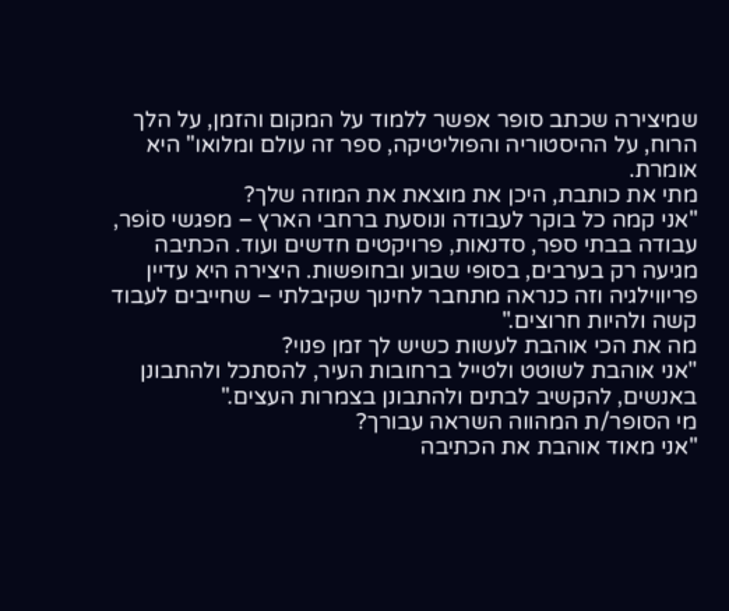שמיצירה שכתב סופר אפשר ללמוד על המקום והזמן, על הלך הרוח, על ההיסטוריה והפוליטיקה, ספר זה עולם ומלואו" היא אומרת.
מתי את כותבת, היכן את מוצאת את המוזה שלך?
"אני קמה כל בוקר לעבודה ונוסעת ברחבי הארץ – מפגשי סוֹפר, עבודה בבתי ספר, סדנאות, פרויקטים חדשים ועוד. הכתיבה מגיעה רק בערבים, בסופי שבוע ובחופשות. היצירה היא עדיין פריווילגיה וזה כנראה מתחבר לחינוך שקיבלתי – שחייבים לעבוד קשה ולהיות חרוצים."
מה את הכי אוהבת לעשות כשיש לך זמן פנוי?
"אני אוהבת לשוטט ולטייל ברחובות העיר, להסתכל ולהתבונן באנשים, להקשיב לבתים ולהתבונן בצמרות העצים."
מי הסופר/ת המהווה השראה עבורך?
"אני מאוד אוהבת את הכתיבה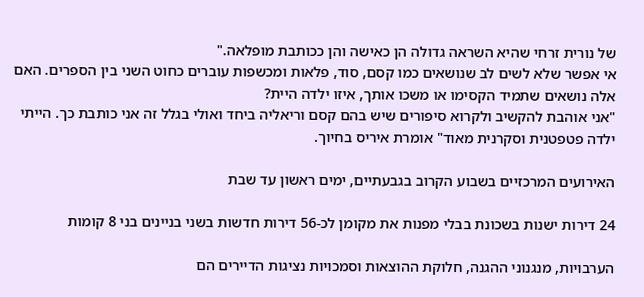של נורית זרחי שהיא השראה גדולה הן כאישה והן ככותבת מופלאה."
אי אפשר שלא לשים לב שנושאים כמו קסם, סוד, פלאות ומכשפות עוברים כחוט השני בין הספרים. האם אלה נושאים שתמיד הקסימו או משכו אותך, איזו ילדה היית?
"אני אוהבת להקשיב ולקרוא סיפורים שיש בהם קסם וריאליה ביחד ואולי בגלל זה אני כותבת כך. הייתי ילדה פטפטנית וסקרנית מאוד" אומרת איריס בחיוך.

האירועים המרכזיים בשבוע הקרוב בגבעתיים, ימים ראשון עד שבת

24 דירות ישנות בשכונת בבלי מפנות את מקומן לכ-56 דירות חדשות בשני בניינים בני 8 קומות

הערבויות, מנגנוני ההגנה, חלוקת ההוצאות וסמכויות נציגות הדיירים הם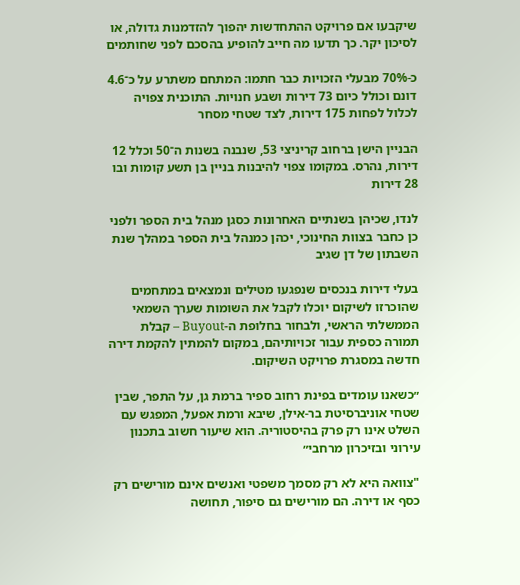שיקבעו אם פרויקט ההתחדשות יהפוך להזדמנות גדולה, או לסיכון יקר. כך תדעו מה חייב להופיע בהסכם לפני שחותמים

כ-70% מבעלי הזכויות כבר חתמו: המתחם משתרע על כ־4.6 דונם וכולל כיום 73 דירות ושבע חנויות. התוכנית צפויה לכלול לפחות 175 דירות, לצד שטחי מסחר

הבניין הישן ברחוב קריניצי 53, שנבנה בשנות ה־50 וכלל 12 דירות, נהרס. במקומו צפוי להיבנות בניין בן תשע קומות ובו 28 דירות

לנדו, שכיהן בשנתיים האחרונות כסגן מנהל בית הספר ולפני כן כחבר בצוות החינוכי, יכהן כמנהל בית הספר במהלך שנת השבתון של דן שגיב

בעלי דירות בנכסים שנפגעו מטילים ונמצאים במתחמים שהוכרזו לשיקום יוכלו לקבל את השומות שערך השמאי הממשלתי הראשי, ולבחור בחלופת ה-Buyout – קבלת תמורה כספית עבור זכויותיהם, במקום להמתין להקמת דירה חדשה במסגרת פרויקט השיקום.

״כשאנו עומדים בפינת רחוב ספיר ברמת גן, על התפר, שבין שטחי אוניברסיטת בר-אילן, שיבא ורמת אפעל, המפגש עם השלט אינו רק פרק בהיסטוריה. הוא שיעור חשוב בתכנון עירוני ובזיכרון מרחבי״

"צוואה היא לא רק מסמך משפטי ואנשים אינם מורישים רק כסף או דירה. הם מורישים גם סיפור, תחושה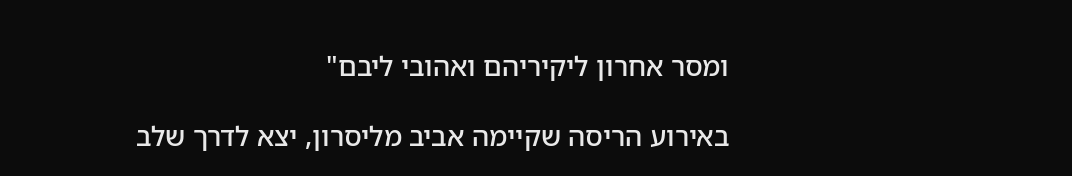ומסר אחרון ליקיריהם ואהובי ליבם"

באירוע הריסה שקיימה אביב מליסרון, יצא לדרך שלב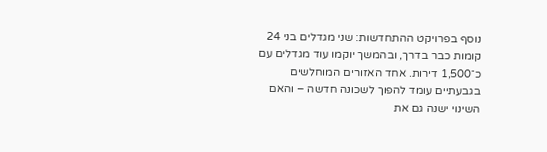נוסף בפרויקט ההתחדשות: שני מגדלים בני 24 קומות כבר בדרך, ובהמשך יוקמו עוד מגדלים עם כ־1,500 דירות. אחד האזורים המוחלשים בגבעתיים עומד להפוך לשכונה חדשה – והאם השינוי ישנה גם את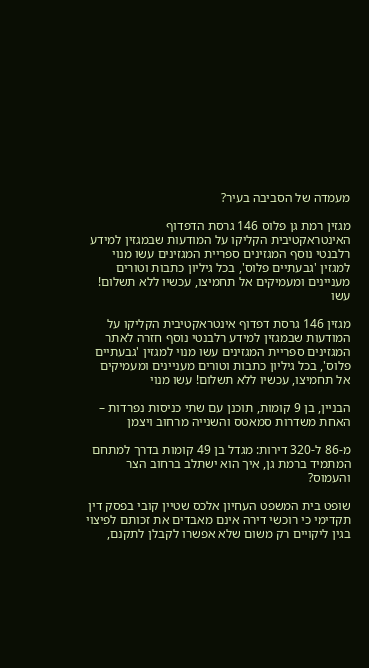מעמדה של הסביבה בעיר?

מגזין רמת גן פלוס 146 גרסת הדפדוף האינטראקטיבית הקליקו על המודעות שבמגזין למידע רלבנטי נוסף המגזינים ספריית המגזינים עשו מנוי למגזין 'גבעתיים פלוס', בכל גיליון כתבות וטורים מעניינים ומעמיקים אל תחמיצו, עכשיו ללא תשלום! עשו

מגזין 146 גרסת דפדוף אינטראקטיבית הקליקו על המודעות שבמגזין למידע רלבנטי נוסף חזרה לאתר המגזינים ספריית המגזינים עשו מנוי למגזין 'גבעתיים פלוס', בכל גיליון כתבות וטורים מעניינים ומעמיקים אל תחמיצו, עכשיו ללא תשלום! עשו מנוי

הבניין, בן 9 קומות, תוכנן עם שתי כניסות נפרדות – האחת משדרות סמאטס והשנייה מרחוב ויצמן

מ-86 ל-320 דירות: מגדל בן 49 קומות בדרך למתחם המתמיד ברמת גן, איך הוא ישתלב ברחוב הצר והעמוס?

שופט בית המשפט העחיון אלכס שטיין קובי בפסק דין תקדימי כי רוכשי דירה אינם מאבדים את זכותם לפיצוי בגין ליקויים רק משום שלא אפשרו לקבלן לתקנם,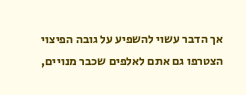אך הדבר עשוי להשפיע על גובה הפיצוי
הצטרפו גם אתם לאלפים שכבר מנויים,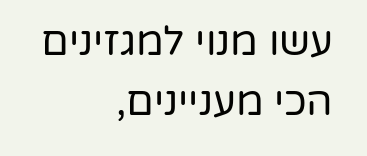עשו מנוי למגזינים הכי מעניינים,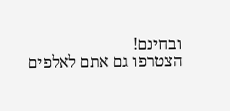ובחינם!
הצטרפו גם אתם לאלפים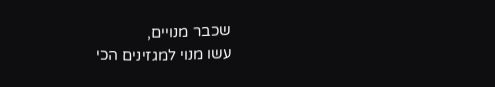שכבר מנויים,
עשו מנוי למגזינים הכי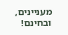מעניינים, ובחינם!